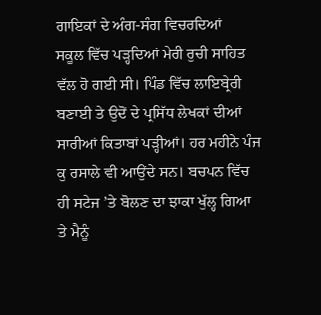ਗਾਇਕਾਂ ਦੇ ਅੰਗ-ਸੰਗ ਵਿਚਰਦਿਆਂ
ਸਕੂਲ ਵਿੱਚ ਪੜ੍ਹਦਿਆਂ ਮੇਰੀ ਰੁਚੀ ਸਾਹਿਤ ਵੱਲ ਹੋ ਗਈ ਸੀ। ਪਿੰਡ ਵਿੱਚ ਲਾਇਬ੍ਰੇਰੀ ਬਣਾਈ ਤੇ ਉਦੋਂ ਦੇ ਪ੍ਰਸਿੱਧ ਲੇਖਕਾਂ ਦੀਆਂ ਸਾਰੀਆਂ ਕਿਤਾਬਾਂ ਪੜ੍ਹੀਆਂ। ਹਰ ਮਹੀਨੇ ਪੰਜ ਕੁ ਰਸਾਲੇ ਵੀ ਆਉਂਦੇ ਸਨ। ਬਚਪਨ ਵਿੱਚ ਹੀ ਸਟੇਜ ’ਤੇ ਬੋਲਣ ਦਾ ਝਾਕਾ ਖੁੱਲ੍ਹ ਗਿਆ ਤੇ ਮੈਨੂੰ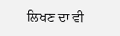ਲਿਖਣ ਦਾ ਵੀ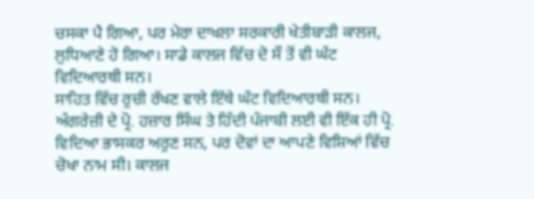ਚਸਕਾ ਪੈ ਗਿਆ, ਪਰ ਮੇਰਾ ਦਾਖਲਾ ਸਰਕਾਰੀ ਖੇਤੀਬਾੜੀ ਕਾਲਜ, ਲੁਧਿਆਣੇ ਹੋ ਗਿਆ। ਸਾਡੇ ਕਾਲਜ ਵਿੱਚ ਦੋ ਸੌ ਤੋਂ ਵੀ ਘੱਟ ਵਿਦਿਆਰਥੀ ਸਨ।
ਸਾਹਿਤ ਵਿੱਚ ਰੁਚੀ ਰੱਖਣ ਵਾਲੇ ਇੱਥੇ ਘੱਟ ਵਿਦਿਆਰਥੀ ਸਨ। ਅੰਗਰੇਜ਼ੀ ਦੇ ਪ੍ਰੋ. ਹਜ਼ਾਰ ਸਿੰਘ ਤੇ ਹਿੰਦੀ ਪੰਜਾਬੀ ਲਈ ਵੀ ਇੱਕ ਹੀ ਪ੍ਰੋ. ਵਿਦਿਆ ਭਾਸਕਰ ਅਰੁਣ ਸਨ, ਪਰ ਦੋਵਾਂ ਦਾ ਆਪਣੇ ਵਿਸ਼ਿਆਂ ਵਿੱਚ ਚੋਖਾ ਨਾਮ ਸੀ। ਕਾਲਜ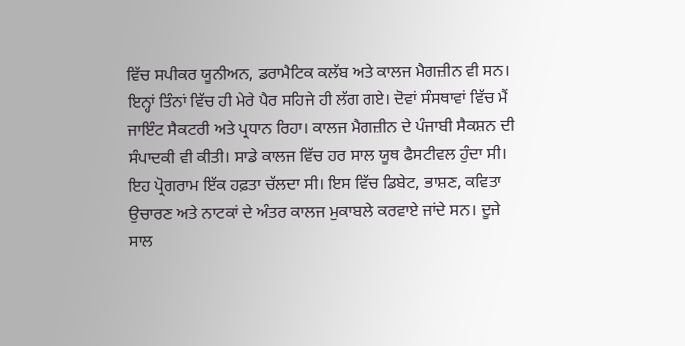ਵਿੱਚ ਸਪੀਕਰ ਯੂਨੀਅਨ, ਡਰਾਮੈਟਿਕ ਕਲੱਬ ਅਤੇ ਕਾਲਜ ਮੈਗਜ਼ੀਨ ਵੀ ਸਨ। ਇਨ੍ਹਾਂ ਤਿੰਨਾਂ ਵਿੱਚ ਹੀ ਮੇਰੇ ਪੈਰ ਸਹਿਜੇ ਹੀ ਲੱਗ ਗਏ। ਦੋਵਾਂ ਸੰਸਥਾਵਾਂ ਵਿੱਚ ਮੈਂ ਜਾਇੰਟ ਸੈਕਟਰੀ ਅਤੇ ਪ੍ਰਧਾਨ ਰਿਹਾ। ਕਾਲਜ ਮੈਗਜ਼ੀਨ ਦੇ ਪੰਜਾਬੀ ਸੈਕਸ਼ਨ ਦੀ ਸੰਪਾਦਕੀ ਵੀ ਕੀਤੀ। ਸਾਡੇ ਕਾਲਜ ਵਿੱਚ ਹਰ ਸਾਲ ਯੂਥ ਫੈਸਟੀਵਲ ਹੁੰਦਾ ਸੀ। ਇਹ ਪ੍ਰੋਗਰਾਮ ਇੱਕ ਹਫ਼ਤਾ ਚੱਲਦਾ ਸੀ। ਇਸ ਵਿੱਚ ਡਿਬੇਟ, ਭਾਸ਼ਣ, ਕਵਿਤਾ ਉਚਾਰਣ ਅਤੇ ਨਾਟਕਾਂ ਦੇ ਅੰਤਰ ਕਾਲਜ ਮੁਕਾਬਲੇ ਕਰਵਾਏ ਜਾਂਦੇ ਸਨ। ਦੂਜੇ ਸਾਲ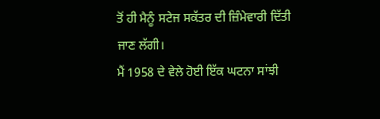ਤੋਂ ਹੀ ਮੈਨੂੰ ਸਟੇਜ ਸਕੱਤਰ ਦੀ ਜ਼ਿੰਮੇਵਾਰੀ ਦਿੱਤੀ ਜਾਣ ਲੱਗੀ।
ਮੈਂ 1958 ਦੇ ਵੇਲੇ ਹੋਈ ਇੱਕ ਘਟਨਾ ਸਾਂਝੀ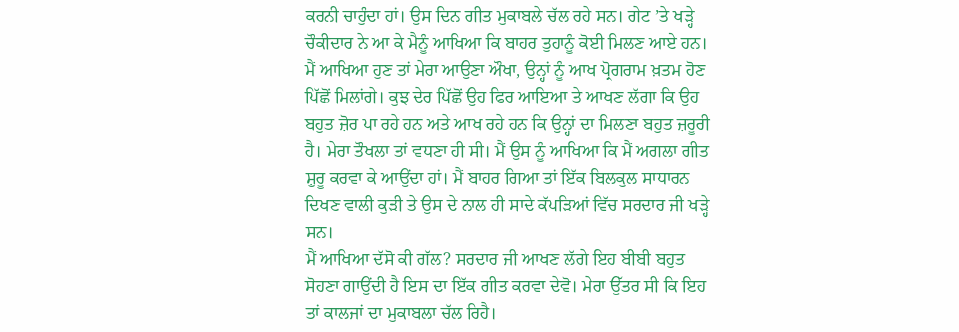ਕਰਨੀ ਚਾਹੁੰਦਾ ਹਾਂ। ਉਸ ਦਿਨ ਗੀਤ ਮੁਕਾਬਲੇ ਚੱਲ ਰਹੇ ਸਨ। ਗੇਟ ’ਤੇ ਖੜ੍ਹੇ ਚੌਕੀਦਾਰ ਨੇ ਆ ਕੇ ਮੈਨੂੰ ਆਖਿਆ ਕਿ ਬਾਹਰ ਤੁਹਾਨੂੰ ਕੋਈ ਮਿਲਣ ਆਏ ਹਨ। ਮੈਂ ਆਖਿਆ ਹੁਣ ਤਾਂ ਮੇਰਾ ਆਉਣਾ ਔਖਾ, ਉਨ੍ਹਾਂ ਨੂੰ ਆਖ ਪ੍ਰੋਗਰਾਮ ਖ਼ਤਮ ਹੋਣ ਪਿੱਛੋਂ ਮਿਲਾਂਗੇ। ਕੁਝ ਦੇਰ ਪਿੱਛੋਂ ਉਹ ਫਿਰ ਆਇਆ ਤੇ ਆਖਣ ਲੱਗਾ ਕਿ ਉਹ ਬਹੁਤ ਜ਼ੋਰ ਪਾ ਰਹੇ ਹਨ ਅਤੇ ਆਖ ਰਹੇ ਹਨ ਕਿ ਉਨ੍ਹਾਂ ਦਾ ਮਿਲਣਾ ਬਹੁਤ ਜ਼ਰੂਰੀ ਹੈ। ਮੇਰਾ ਤੌਖਲਾ ਤਾਂ ਵਧਣਾ ਹੀ ਸੀ। ਮੈਂ ਉਸ ਨੂੰ ਆਖਿਆ ਕਿ ਮੈਂ ਅਗਲਾ ਗੀਤ ਸ਼ੁਰੂ ਕਰਵਾ ਕੇ ਆਉਂਦਾ ਹਾਂ। ਮੈਂ ਬਾਹਰ ਗਿਆ ਤਾਂ ਇੱਕ ਬਿਲਕੁਲ ਸਾਧਾਰਨ ਦਿਖਣ ਵਾਲੀ ਕੁੜੀ ਤੇ ਉਸ ਦੇ ਨਾਲ ਹੀ ਸਾਦੇ ਕੱਪੜਿਆਂ ਵਿੱਚ ਸਰਦਾਰ ਜੀ ਖੜ੍ਹੇ ਸਨ।
ਮੈਂ ਆਖਿਆ ਦੱਸੋ ਕੀ ਗੱਲ? ਸਰਦਾਰ ਜੀ ਆਖਣ ਲੱਗੇ ਇਹ ਬੀਬੀ ਬਹੁਤ ਸੋਹਣਾ ਗਾਉਂਦੀ ਹੈ ਇਸ ਦਾ ਇੱਕ ਗੀਤ ਕਰਵਾ ਦੇਵੋ। ਮੇਰਾ ਉੱਤਰ ਸੀ ਕਿ ਇਹ ਤਾਂ ਕਾਲਜਾਂ ਦਾ ਮੁਕਾਬਲਾ ਚੱਲ ਰਿਹੈ।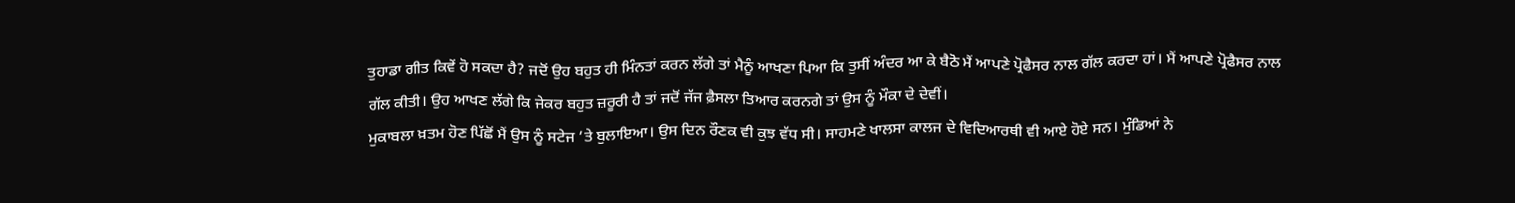ਤੁਹਾਡਾ ਗੀਤ ਕਿਵੇਂ ਹੋ ਸਕਦਾ ਹੈ? ਜਦੋਂ ਉਹ ਬਹੁਤ ਹੀ ਮਿੰਨਤਾਂ ਕਰਨ ਲੱਗੇ ਤਾਂ ਮੈਨੂੰ ਆਖਣਾ ਪਿਆ ਕਿ ਤੁਸੀਂ ਅੰਦਰ ਆ ਕੇ ਬੈਠੋ ਮੈਂ ਆਪਣੇ ਪ੍ਰੋਫੈਸਰ ਨਾਲ ਗੱਲ ਕਰਦਾ ਹਾਂ। ਮੈਂ ਆਪਣੇ ਪ੍ਰੋਫੈਸਰ ਨਾਲ ਗੱਲ ਕੀਤੀ। ਉਹ ਆਖਣ ਲੱਗੇ ਕਿ ਜੇਕਰ ਬਹੁਤ ਜ਼ਰੂਰੀ ਹੈ ਤਾਂ ਜਦੋਂ ਜੱਜ ਫ਼ੈਸਲਾ ਤਿਆਰ ਕਰਨਗੇ ਤਾਂ ਉਸ ਨੂੰ ਮੌਕਾ ਦੇ ਦੇਵੀਂ।
ਮੁਕਾਬਲਾ ਖ਼ਤਮ ਹੋਣ ਪਿੱਛੋਂ ਮੈਂ ਉਸ ਨੂੰ ਸਟੇਜ ’ਤੇ ਬੁਲਾਇਆ। ਉਸ ਦਿਨ ਰੌਣਕ ਵੀ ਕੁਝ ਵੱਧ ਸੀ। ਸਾਹਮਣੇ ਖਾਲਸਾ ਕਾਲਜ ਦੇ ਵਿਦਿਆਰਥੀ ਵੀ ਆਏ ਹੋਏ ਸਨ। ਮੁੰਡਿਆਂ ਨੇ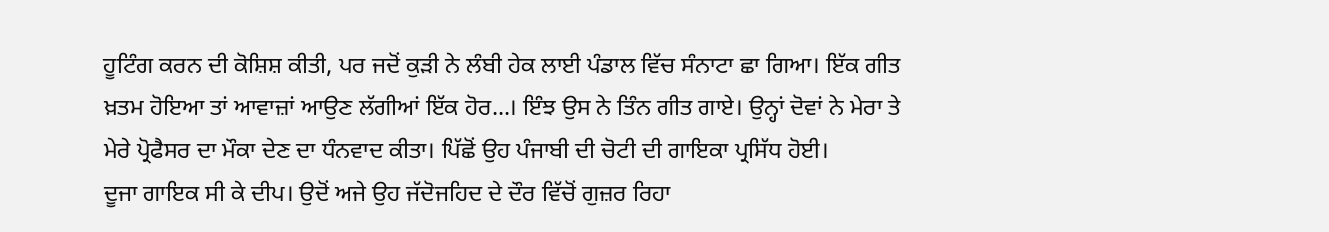ਹੂਟਿੰਗ ਕਰਨ ਦੀ ਕੋਸ਼ਿਸ਼ ਕੀਤੀ, ਪਰ ਜਦੋਂ ਕੁੜੀ ਨੇ ਲੰਬੀ ਹੇਕ ਲਾਈ ਪੰਡਾਲ ਵਿੱਚ ਸੰਨਾਟਾ ਛਾ ਗਿਆ। ਇੱਕ ਗੀਤ ਖ਼ਤਮ ਹੋਇਆ ਤਾਂ ਆਵਾਜ਼ਾਂ ਆਉਣ ਲੱਗੀਆਂ ਇੱਕ ਹੋਰ...। ਇੰਝ ਉਸ ਨੇ ਤਿੰਨ ਗੀਤ ਗਾਏ। ਉਨ੍ਹਾਂ ਦੋਵਾਂ ਨੇ ਮੇਰਾ ਤੇ ਮੇਰੇ ਪ੍ਰੋਫੈਸਰ ਦਾ ਮੌਕਾ ਦੇਣ ਦਾ ਧੰਨਵਾਦ ਕੀਤਾ। ਪਿੱਛੋਂ ਉਹ ਪੰਜਾਬੀ ਦੀ ਚੋਟੀ ਦੀ ਗਾਇਕਾ ਪ੍ਰਸਿੱਧ ਹੋਈ।
ਦੂਜਾ ਗਾਇਕ ਸੀ ਕੇ ਦੀਪ। ਉਦੋਂ ਅਜੇ ਉਹ ਜੱਦੋਜਹਿਦ ਦੇ ਦੌਰ ਵਿੱਚੋਂ ਗੁਜ਼ਰ ਰਿਹਾ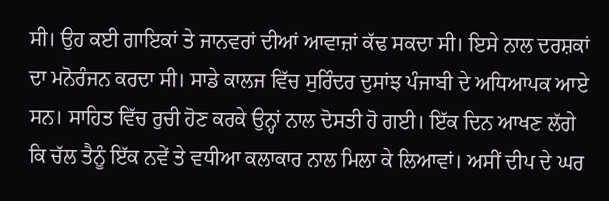ਸੀ। ਉਹ ਕਈ ਗਾਇਕਾਂ ਤੇ ਜਾਨਵਰਾਂ ਦੀਆਂ ਆਵਾਜ਼ਾਂ ਕੱਢ ਸਕਦਾ ਸੀ। ਇਸੇ ਨਾਲ ਦਰਸ਼ਕਾਂ ਦਾ ਮਨੋਰੰਜਨ ਕਰਦਾ ਸੀ। ਸਾਡੇ ਕਾਲਜ ਵਿੱਚ ਸੁਰਿੰਦਰ ਦੁਸਾਂਝ ਪੰਜਾਬੀ ਦੇ ਅਧਿਆਪਕ ਆਏ ਸਨ। ਸਾਹਿਤ ਵਿੱਚ ਰੁਚੀ ਹੋਣ ਕਰਕੇ ਉਨ੍ਹਾਂ ਨਾਲ ਦੋਸਤੀ ਹੋ ਗਈ। ਇੱਕ ਦਿਨ ਆਖਣ ਲੱਗੇ ਕਿ ਚੱਲ ਤੈਨੂੰ ਇੱਕ ਨਵੇਂ ਤੇ ਵਧੀਆ ਕਲਾਕਾਰ ਨਾਲ ਮਿਲਾ ਕੇ ਲਿਆਵਾਂ। ਅਸੀਂ ਦੀਪ ਦੇ ਘਰ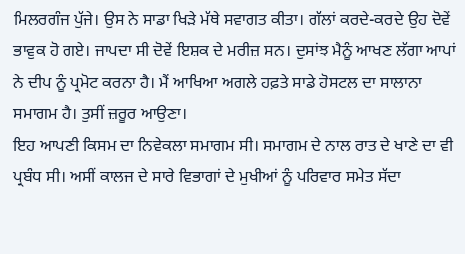ਮਿਲਰਗੰਜ ਪੁੱਜੇ। ਉਸ ਨੇ ਸਾਡਾ ਖਿੜੇ ਮੱਥੇ ਸਵਾਗਤ ਕੀਤਾ। ਗੱਲਾਂ ਕਰਦੇ-ਕਰਦੇ ਉਹ ਦੋਵੇਂ ਭਾਵੁਕ ਹੋ ਗਏ। ਜਾਪਦਾ ਸੀ ਦੋਵੇਂ ਇਸ਼ਕ ਦੇ ਮਰੀਜ਼ ਸਨ। ਦੁਸਾਂਝ ਮੈਨੂੰ ਆਖਣ ਲੱਗਾ ਆਪਾਂ ਨੇ ਦੀਪ ਨੂੰ ਪ੍ਰਮੋਟ ਕਰਨਾ ਹੈ। ਮੈਂ ਆਖਿਆ ਅਗਲੇ ਹਫ਼ਤੇ ਸਾਡੇ ਹੋਸਟਲ ਦਾ ਸਾਲਾਨਾ ਸਮਾਗਮ ਹੈ। ਤੁਸੀਂ ਜ਼ਰੂਰ ਆਉਣਾ।
ਇਹ ਆਪਣੀ ਕਿਸਮ ਦਾ ਨਿਵੇਕਲਾ ਸਮਾਗਮ ਸੀ। ਸਮਾਗਮ ਦੇ ਨਾਲ ਰਾਤ ਦੇ ਖਾਣੇ ਦਾ ਵੀ ਪ੍ਰਬੰਧ ਸੀ। ਅਸੀਂ ਕਾਲਜ ਦੇ ਸਾਰੇ ਵਿਭਾਗਾਂ ਦੇ ਮੁਖੀਆਂ ਨੂੰ ਪਰਿਵਾਰ ਸਮੇਤ ਸੱਦਾ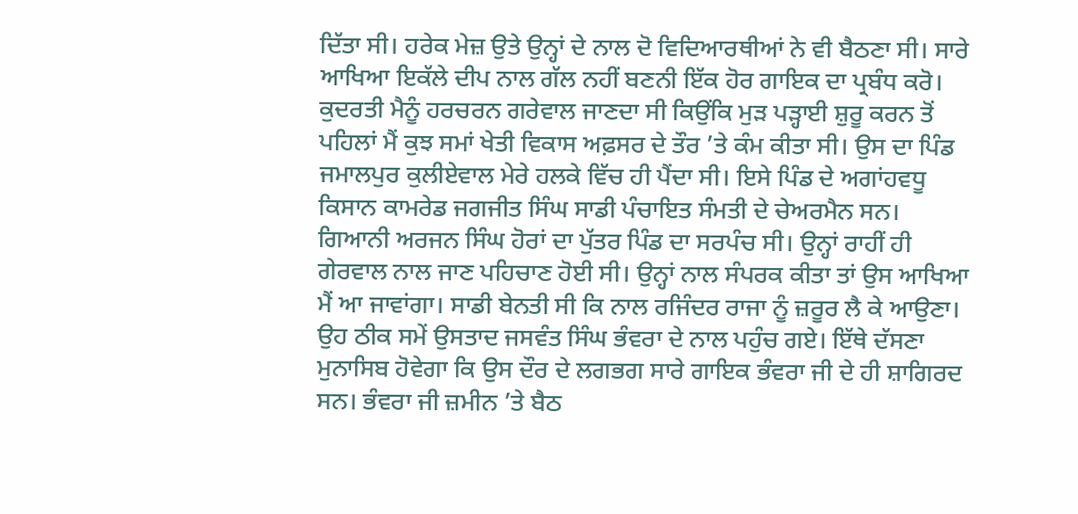ਦਿੱਤਾ ਸੀ। ਹਰੇਕ ਮੇਜ਼ ਉਤੇ ਉਨ੍ਹਾਂ ਦੇ ਨਾਲ ਦੋ ਵਿਦਿਆਰਥੀਆਂ ਨੇ ਵੀ ਬੈਠਣਾ ਸੀ। ਸਾਰੇ ਆਖਿਆ ਇਕੱਲੇ ਦੀਪ ਨਾਲ ਗੱਲ ਨਹੀਂ ਬਣਨੀ ਇੱਕ ਹੋਰ ਗਾਇਕ ਦਾ ਪ੍ਰਬੰਧ ਕਰੋ। ਕੁਦਰਤੀ ਮੈਨੂੰ ਹਰਚਰਨ ਗਰੇਵਾਲ ਜਾਣਦਾ ਸੀ ਕਿਉਂਕਿ ਮੁੜ ਪੜ੍ਹਾਈ ਸ਼ੁਰੂ ਕਰਨ ਤੋਂ ਪਹਿਲਾਂ ਮੈਂ ਕੁਝ ਸਮਾਂ ਖੇਤੀ ਵਿਕਾਸ ਅਫ਼ਸਰ ਦੇ ਤੌਰ ’ਤੇ ਕੰਮ ਕੀਤਾ ਸੀ। ਉਸ ਦਾ ਪਿੰਡ ਜਮਾਲਪੁਰ ਕੁਲੀਏਵਾਲ ਮੇਰੇ ਹਲਕੇ ਵਿੱਚ ਹੀ ਪੈਂਦਾ ਸੀ। ਇਸੇ ਪਿੰਡ ਦੇ ਅਗਾਂਹਵਧੂ ਕਿਸਾਨ ਕਾਮਰੇਡ ਜਗਜੀਤ ਸਿੰਘ ਸਾਡੀ ਪੰਚਾਇਤ ਸੰਮਤੀ ਦੇ ਚੇਅਰਮੈਨ ਸਨ। ਗਿਆਨੀ ਅਰਜਨ ਸਿੰਘ ਹੋਰਾਂ ਦਾ ਪੁੱਤਰ ਪਿੰਡ ਦਾ ਸਰਪੰਚ ਸੀ। ਉਨ੍ਹਾਂ ਰਾਹੀਂ ਹੀ ਗੇਰਵਾਲ ਨਾਲ ਜਾਣ ਪਹਿਚਾਣ ਹੋਈ ਸੀ। ਉਨ੍ਹਾਂ ਨਾਲ ਸੰਪਰਕ ਕੀਤਾ ਤਾਂ ਉਸ ਆਖਿਆ ਮੈਂ ਆ ਜਾਵਾਂਗਾ। ਸਾਡੀ ਬੇਨਤੀ ਸੀ ਕਿ ਨਾਲ ਰਜਿੰਦਰ ਰਾਜਾ ਨੂੰ ਜ਼ਰੂਰ ਲੈ ਕੇ ਆਉਣਾ।
ਉਹ ਠੀਕ ਸਮੇਂ ਉਸਤਾਦ ਜਸਵੰਤ ਸਿੰਘ ਭੰਵਰਾ ਦੇ ਨਾਲ ਪਹੁੰਚ ਗਏ। ਇੱਥੇ ਦੱਸਣਾ ਮੁਨਾਸਿਬ ਹੋਵੇਗਾ ਕਿ ਉਸ ਦੌਰ ਦੇ ਲਗਭਗ ਸਾਰੇ ਗਾਇਕ ਭੰਵਰਾ ਜੀ ਦੇ ਹੀ ਸ਼ਾਗਿਰਦ ਸਨ। ਭੰਵਰਾ ਜੀ ਜ਼ਮੀਨ ’ਤੇ ਬੈਠ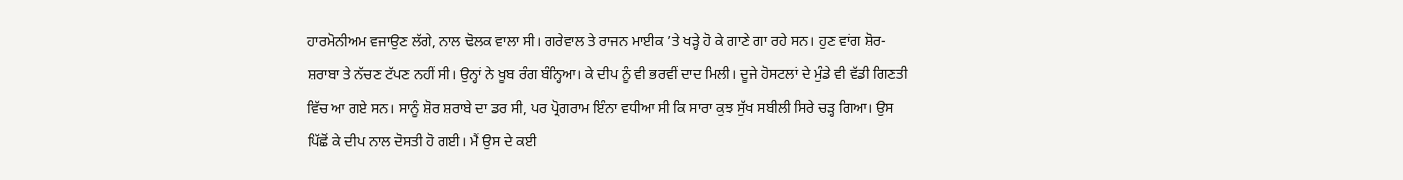ਹਾਰਮੋਨੀਅਮ ਵਜਾਉਣ ਲੱਗੇ, ਨਾਲ ਢੋਲਕ ਵਾਲਾ ਸੀ। ਗਰੇਵਾਲ ਤੇ ਰਾਜਨ ਮਾਈਕ ’ਤੇ ਖੜ੍ਹੇ ਹੋ ਕੇ ਗਾਣੇ ਗਾ ਰਹੇ ਸਨ। ਹੁਣ ਵਾਂਗ ਸ਼ੋਰ-ਸ਼ਰਾਬਾ ਤੇ ਨੱਚਣ ਟੱਪਣ ਨਹੀਂ ਸੀ। ਉਨ੍ਹਾਂ ਨੇ ਖੂਬ ਰੰਗ ਬੰਨ੍ਹਿਆ। ਕੇ ਦੀਪ ਨੂੰ ਵੀ ਭਰਵੀਂ ਦਾਦ ਮਿਲੀ। ਦੂਜੇ ਹੋਸਟਲਾਂ ਦੇ ਮੁੰਡੇ ਵੀ ਵੱਡੀ ਗਿਣਤੀ ਵਿੱਚ ਆ ਗਏ ਸਨ। ਸਾਨੂੰ ਸ਼ੋਰ ਸ਼ਰਾਬੇ ਦਾ ਡਰ ਸੀ, ਪਰ ਪ੍ਰੋਗਰਾਮ ਇੰਨਾ ਵਧੀਆ ਸੀ ਕਿ ਸਾਰਾ ਕੁਝ ਸੁੱਖ ਸਬੀਲੀ ਸਿਰੇ ਚੜ੍ਹ ਗਿਆ। ਉਸ ਪਿੱਛੋਂ ਕੇ ਦੀਪ ਨਾਲ ਦੋਸਤੀ ਹੋ ਗਈ। ਮੈਂ ਉਸ ਦੇ ਕਈ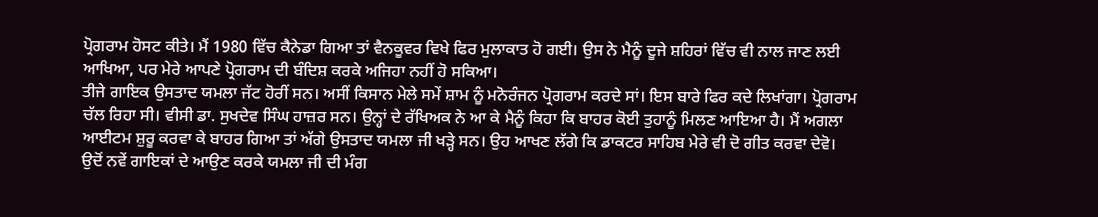ਪ੍ਰੋਗਰਾਮ ਹੋਸਟ ਕੀਤੇ। ਮੈਂ 1980 ਵਿੱਚ ਕੈਨੇਡਾ ਗਿਆ ਤਾਂ ਵੈਨਕੂਵਰ ਵਿਖੇ ਫਿਰ ਮੁਲਾਕਾਤ ਹੋ ਗਈ। ਉਸ ਨੇ ਮੈਨੂੰ ਦੂਜੇ ਸ਼ਹਿਰਾਂ ਵਿੱਚ ਵੀ ਨਾਲ ਜਾਣ ਲਈ ਆਖਿਆ, ਪਰ ਮੇਰੇ ਆਪਣੇ ਪ੍ਰੋਗਰਾਮ ਦੀ ਬੰਦਿਸ਼ ਕਰਕੇ ਅਜਿਹਾ ਨਹੀਂ ਹੋ ਸਕਿਆ।
ਤੀਜੇ ਗਾਇਕ ਉਸਤਾਦ ਯਮਲਾ ਜੱਟ ਹੋਰੀਂ ਸਨ। ਅਸੀਂ ਕਿਸਾਨ ਮੇਲੇ ਸਮੇਂ ਸ਼ਾਮ ਨੂੰ ਮਨੋਰੰਜਨ ਪ੍ਰੋਗਰਾਮ ਕਰਦੇ ਸਾਂ। ਇਸ ਬਾਰੇ ਫਿਰ ਕਦੇ ਲਿਖਾਂਗਾ। ਪ੍ਰੋਗਰਾਮ ਚੱਲ ਰਿਹਾ ਸੀ। ਵੀਸੀ ਡਾ. ਸੁਖਦੇਵ ਸਿੰਘ ਹਾਜ਼ਰ ਸਨ। ਉਨ੍ਹਾਂ ਦੇ ਰੱਖਿਅਕ ਨੇ ਆ ਕੇ ਮੈਨੂੰ ਕਿਹਾ ਕਿ ਬਾਹਰ ਕੋਈ ਤੁਹਾਨੂੰ ਮਿਲਣ ਆਇਆ ਹੈ। ਮੈਂ ਅਗਲਾ ਆਈਟਮ ਸ਼ੁਰੂ ਕਰਵਾ ਕੇ ਬਾਹਰ ਗਿਆ ਤਾਂ ਅੱਗੇ ਉਸਤਾਦ ਯਮਲਾ ਜੀ ਖੜ੍ਹੇ ਸਨ। ਉਹ ਆਖਣ ਲੱਗੇ ਕਿ ਡਾਕਟਰ ਸਾਹਿਬ ਮੇਰੇ ਵੀ ਦੋ ਗੀਤ ਕਰਵਾ ਦੇਵੋ। ਉਦੋਂ ਨਵੇਂ ਗਾਇਕਾਂ ਦੇ ਆਉਣ ਕਰਕੇ ਯਮਲਾ ਜੀ ਦੀ ਮੰਗ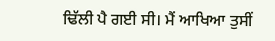ਢਿੱਲੀ ਪੈ ਗਈ ਸੀ। ਮੈਂ ਆਖਿਆ ਤੁਸੀਂ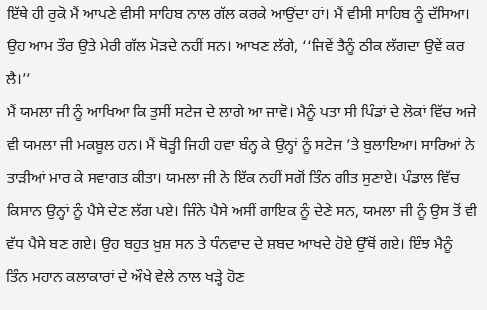ਇੱਥੇ ਹੀ ਰੁਕੋ ਮੈਂ ਆਪਣੇ ਵੀਸੀ ਸਾਹਿਬ ਨਾਲ ਗੱਲ ਕਰਕੇ ਆਉਂਦਾ ਹਾਂ। ਮੈਂ ਵੀਸੀ ਸਾਹਿਬ ਨੂੰ ਦੱਸਿਆ। ਉਹ ਆਮ ਤੌਰ ਉਤੇ ਮੇਰੀ ਗੱਲ ਮੋੜਦੇ ਨਹੀਂ ਸਨ। ਆਖਣ ਲੱਗੇ, ‘‘ਜਿਵੇਂ ਤੈਨੂੰ ਠੀਕ ਲੱਗਦਾ ਉਵੇਂ ਕਰ ਲੈ।’’
ਮੈਂ ਯਮਲਾ ਜੀ ਨੂੰ ਆਖਿਆ ਕਿ ਤੁਸੀਂ ਸਟੇਜ ਦੇ ਲਾਗੇ ਆ ਜਾਵੋ। ਮੈਨੂੰ ਪਤਾ ਸੀ ਪਿੰਡਾਂ ਦੇ ਲੋਕਾਂ ਵਿੱਚ ਅਜੇ ਵੀ ਯਮਲਾ ਜੀ ਮਕਬੂਲ ਹਨ। ਮੈਂ ਥੋੜ੍ਹੀ ਜਿਹੀ ਹਵਾ ਬੰਨ੍ਹ ਕੇ ਉਨ੍ਹਾਂ ਨੂੰ ਸਟੇਜ ’ਤੇ ਬੁਲਾਇਆ। ਸਾਰਿਆਂ ਨੇ ਤਾੜੀਆਂ ਮਾਰ ਕੇ ਸਵਾਗਤ ਕੀਤਾ। ਯਮਲਾ ਜੀ ਨੇ ਇੱਕ ਨਹੀਂ ਸਗੋਂ ਤਿੰਨ ਗੀਤ ਸੁਣਾਏ। ਪੰਡਾਲ ਵਿੱਚ ਕਿਸਾਨ ਉਨ੍ਹਾਂ ਨੂੰ ਪੈਸੇ ਦੇਣ ਲੱਗ ਪਏ। ਜਿੰਨੇ ਪੈਸੇ ਅਸੀਂ ਗਾਇਕ ਨੂੰ ਦੇਣੇ ਸਨ, ਯਮਲਾ ਜੀ ਨੂੰ ਉਸ ਤੋਂ ਵੀ ਵੱਧ ਪੈਸੇ ਬਣ ਗਏ। ਉਹ ਬਹੁਤ ਖ਼ੁਸ਼ ਸਨ ਤੇ ਧੰਨਵਾਦ ਦੇ ਸ਼ਬਦ ਆਖਦੇ ਹੋਏ ਉੱਥੋਂ ਗਏ। ਇੰਝ ਮੈਨੂੰ ਤਿੰਨ ਮਹਾਨ ਕਲਾਕਾਰਾਂ ਦੇ ਔਖੇ ਵੇਲੇ ਨਾਲ ਖੜ੍ਹੇ ਹੋਣ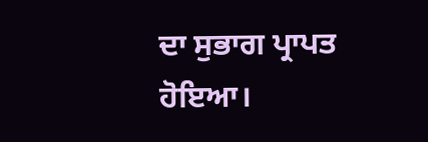ਦਾ ਸੁਭਾਗ ਪ੍ਰਾਪਤ ਹੋਇਆ।